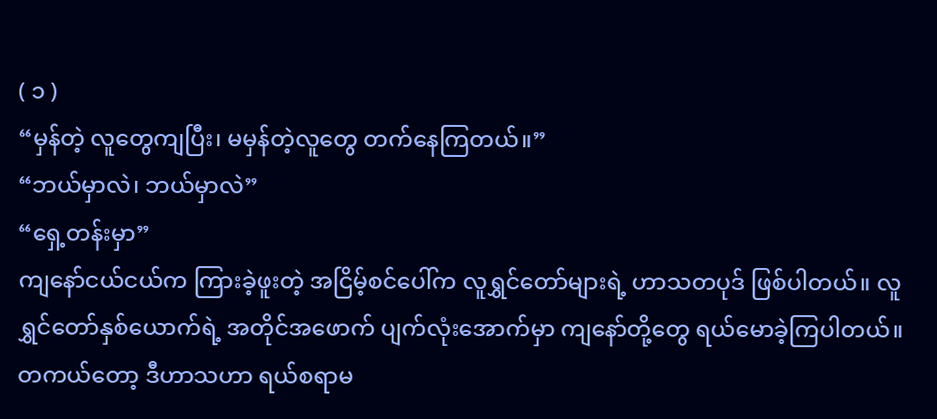( ၁ )
“မှန်တဲ့ လူတွေကျပြီး၊ မမှန်တဲ့လူတွေ တက်နေကြတယ်။”
“ဘယ်မှာလဲ၊ ဘယ်မှာလဲ”
“ရှေ့တန်းမှာ”
ကျနော်ငယ်ငယ်က ကြားခဲ့ဖူးတဲ့ အငြိမ့်စင်ပေါ်က လူရွှင်တော်များရဲ့ ဟာသတပုဒ် ဖြစ်ပါတယ်။ လူရွှင်တော်နှစ်ယောက်ရဲ့ အတိုင်အဖောက် ပျက်လုံးအောက်မှာ ကျနော်တို့တွေ ရယ်မောခဲ့ကြပါတယ်။ တကယ်တော့ ဒီဟာသဟာ ရယ်စရာမ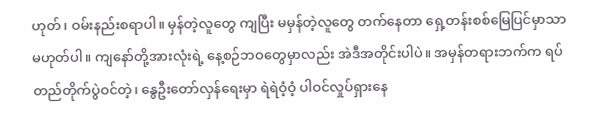ဟုတ်၊ ဝမ်းနည်းစရာပါ။ မှန်တဲ့လူတွေ ကျပြီး မမှန်တဲ့လူတွေ တက်နေတာ ရှေ့တန်းစစ်မြေပြင်မှာသာ မဟုတ်ပါ။ ကျနော်တို့အားလုံးရဲ့ နေ့စဉ်ဘဝတွေမှာလည်း အဲဒီအတိုင်းပါပဲ။ အမှန်တရားဘက်က ရပ်တည်တိုက်ပွဲဝင်တဲ့၊ နွေဦးတော်လှန်ရေးမှာ ရဲရဲဝံ့ဝံ့ ပါဝင်လှုပ်ရှားနေ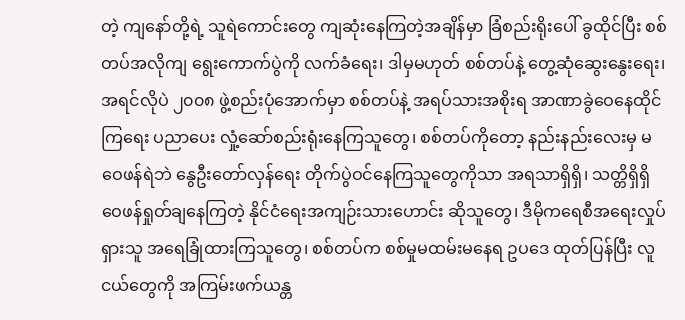တဲ့ ကျနော်တို့ရဲ့ သူရဲကောင်းတွေ ကျဆုံးနေကြတဲ့အချိန်မှာ ခြံစည်းရိုးပေါ် ခွထိုင်ပြီး စစ်တပ်အလိုကျ ရွေးကောက်ပွဲကို လက်ခံရေး၊ ဒါမှမဟုတ် စစ်တပ်နဲ့ တွေ့ဆုံဆွေးနွေးရေး၊ အရင်လိုပဲ ၂၀၀၈ ဖွဲ့စည်းပုံအောက်မှာ စစ်တပ်နဲ့ အရပ်သားအစိုးရ အာဏာခွဲဝေနေထိုင်ကြရေး ပညာပေး လှုံ့ဆော်စည်းရုံးနေကြသူတွေ၊ စစ်တပ်ကိုတော့ နည်းနည်းလေးမှ မဝေဖန်ရဲဘဲ နွေဦးတော်လှန်ရေး တိုက်ပွဲဝင်နေကြသူတွေကိုသာ အရသာရှိရှိ၊ သတ္တိရှိရှိ ဝေဖန်ရှုတ်ချနေကြတဲ့ နိုင်ငံရေးအကျဉ်းသားဟောင်း ဆိုသူတွေ၊ ဒီမိုကရေစီအရေးလှုပ်ရှားသူ အရေခြုံထားကြသူတွေ၊ စစ်တပ်က စစ်မှုမထမ်းမနေရ ဥပဒေ ထုတ်ပြန်ပြီး လူငယ်တွေကို အကြမ်းဖက်ယန္တ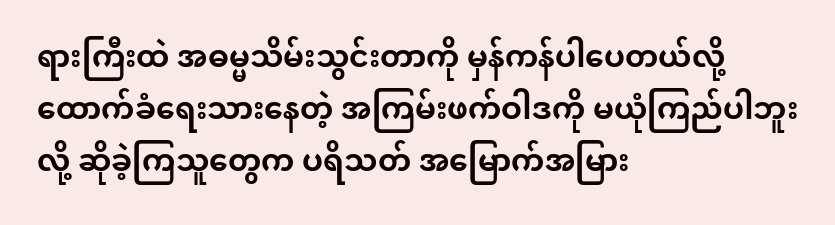ရားကြီးထဲ အဓမ္မသိမ်းသွင်းတာကို မှန်ကန်ပါပေတယ်လို့ ထောက်ခံရေးသားနေတဲ့ အကြမ်းဖက်ဝါဒကို မယုံကြည်ပါဘူးလို့ ဆိုခဲ့ကြသူတွေက ပရိသတ် အမြောက်အမြား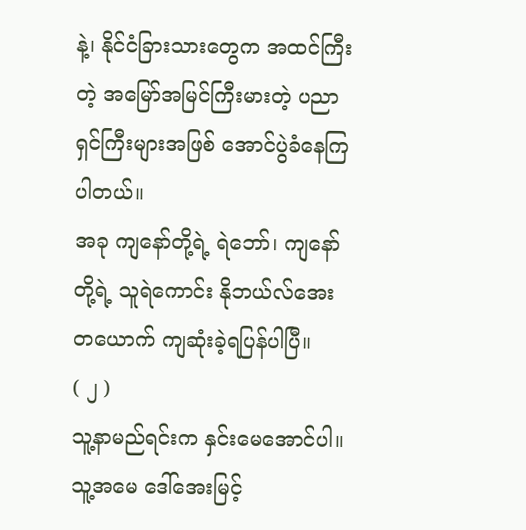နဲ့၊ နိုင်ငံခြားသားတွေက အထင်ကြီးတဲ့ အမြော်အမြင်ကြီးမားတဲ့ ပညာရှင်ကြီးများအဖြစ် အောင်ပွဲခံနေကြပါတယ်။
အခု ကျနော်တို့ရဲ့ ရဲဘော်၊ ကျနော်တို့ရဲ့ သူရဲကောင်း နိုဘယ်လ်အေးတယောက် ကျဆုံးခဲ့ရပြန်ပါပြီ။
( ၂ )
သူ့နာမည်ရင်းက နှင်းမေအောင်ပါ။ သူ့အမေ ဒေါ်အေးမြင့်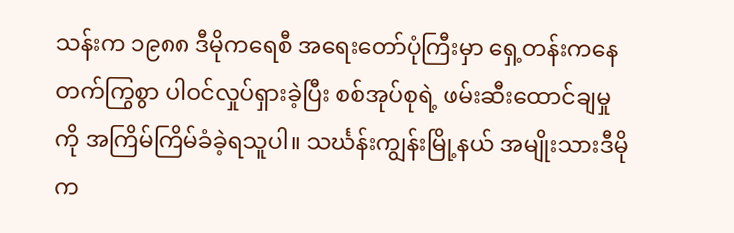သန်းက ၁၉၈၈ ဒီမိုကရေစီ အရေးတော်ပုံကြီးမှာ ရှေ့တန်းကနေ တက်ကြွစွာ ပါဝင်လှုပ်ရှားခဲ့ပြီး စစ်အုပ်စုရဲ့ ဖမ်းဆီးထောင်ချမှုကို အကြိမ်ကြိမ်ခံခဲ့ရသူပါ။ သင်္ဃန်းကျွန်းမြို့နယ် အမျိုးသားဒီမိုက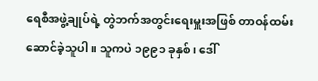ရေစီအဖွဲ့ချုပ်ရဲ့ တွဲဘက်အတွင်းရေးမှူးအဖြစ် တာဝန်ထမ်းဆောင်ခဲ့သူပါ။ သူကပဲ ၁၉၉၁ ခုနှစ်၊ ဒေါ်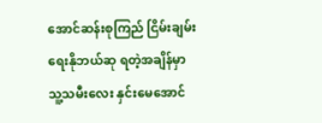အောင်ဆန်းစုကြည် ငြိမ်းချမ်းရေးနိုဘယ်ဆု ရတဲ့အချိန်မှာ သူ့သမီးလေး နှင်းမေအောင်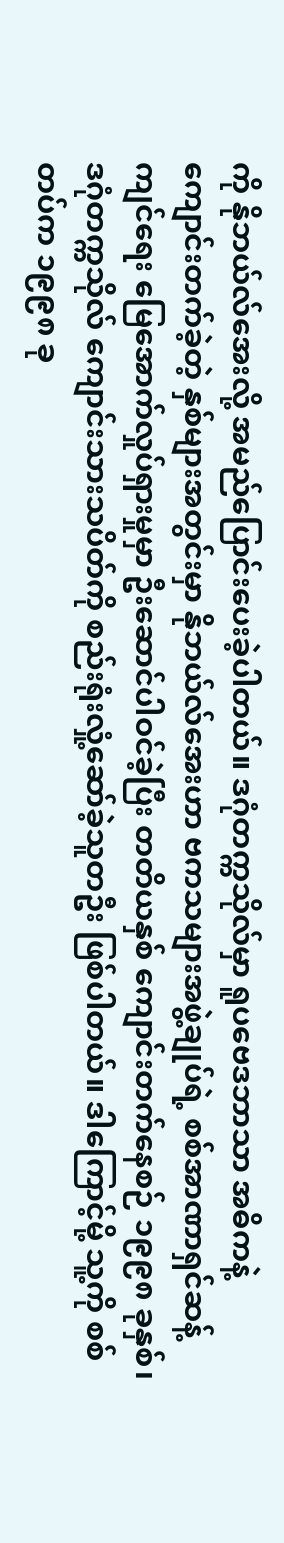ကို နိုဘယ်လ်အေးလို့ အမည်ပြောင်းပေးခဲ့ပါတယ်။ ဒဂုံတက္ကသိုလ်မှာ ရူပဗေဒဘာသာ အဓိကနဲ့ ကျောင်းတက်ခဲ့တဲ့ နှစ်များအတွင်းမှာ နိုဘယ်လ်အေးဟာ ဗကသများအဖွဲ့ချုပ်ရဲ့ စစ်အာဏာရှင်ဆန့်ကျင်ရေး မြေအောက်လှုပ်ရှားမှုမှာ ဦးဆောင်ပါဝင်ခဲ့ပြီး တတိယနှစ် ကျောင်းတက်နေစဉ် ၁၉၉၈ ခုနှစ်၊ ဒဂုံတက္ကသိုလ် ကျောင်းသားသပိတ်ကို စည်းရုံးလှုံ့ဆော်ခဲ့သူတဦး ဖြစ်ပါတယ်။ ဒါကြောင့်မို့ သူ့ကို စစ်တပ်က ၁၉၉၈ ခု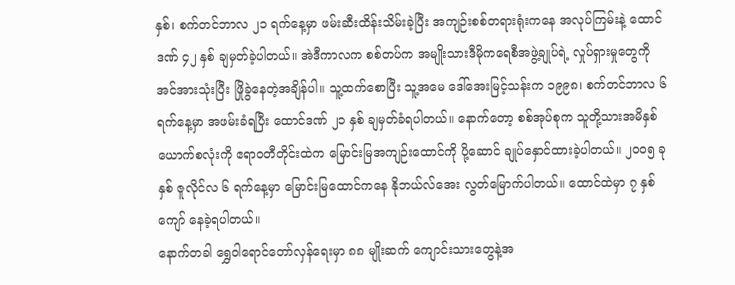နှစ်၊ စက်တင်ဘာလ ၂၁ ရက်နေ့မှာ ဖမ်းဆီးထိန်းသိမ်းခဲ့ပြီး အကျဉ်းစစ်တရားရုံးကနေ အလုပ်ကြမ်းနဲ့ ထောင်ဒဏ် ၄၂ နှစ် ချမှတ်ခဲ့ပါတယ်။ အဲဒီကာလက စစ်တပ်က အမျိုးသားဒီမိုကရေစီအဖွဲ့ချုပ်ရဲ့ လှုပ်ရှားမှုတွေကို အင်အားသုံးပြီး ဖြိုခွဲနေတဲ့အချိန်ပါ။ သူ့ထက်စောပြီး သူ့အမေ ဒေါ်အေးမြင့်သန်းက ၁၉၉၈၊ စက်တင်ဘာလ ၆ ရက်နေ့မှာ အဖမ်းခံရပြီး ထောင်ဒဏ် ၂၁ နှစ် ချမှတ်ခံရပါတယ်။ နောက်တော့ စစ်အုပ်စုက သူတို့သားအမိနှစ်ယောက်စလုံးကို ဧရာဝတီတိုင်းထဲက မြောင်းမြအကျဉ်းထောင်ကို ပို့ဆောင် ချုပ်နှောင်ထားခဲ့ပါတယ်။ ၂၀၀၅ ခုနှစ် ဇူလိုင်လ ၆ ရက်နေ့မှာ မြောင်းမြထောင်ကနေ နိုဘယ်လ်အေး လွတ်မြောက်ပါတယ်။ ထောင်ထဲမှာ ၇ နှစ်ကျော် နေခဲ့ရပါတယ်။
နောက်တခါ ရွှေဝါရောင်တော်လှန်ရေးမှာ ၈၈ မျိုးဆက် ကျောင်းသားတွေနဲ့အ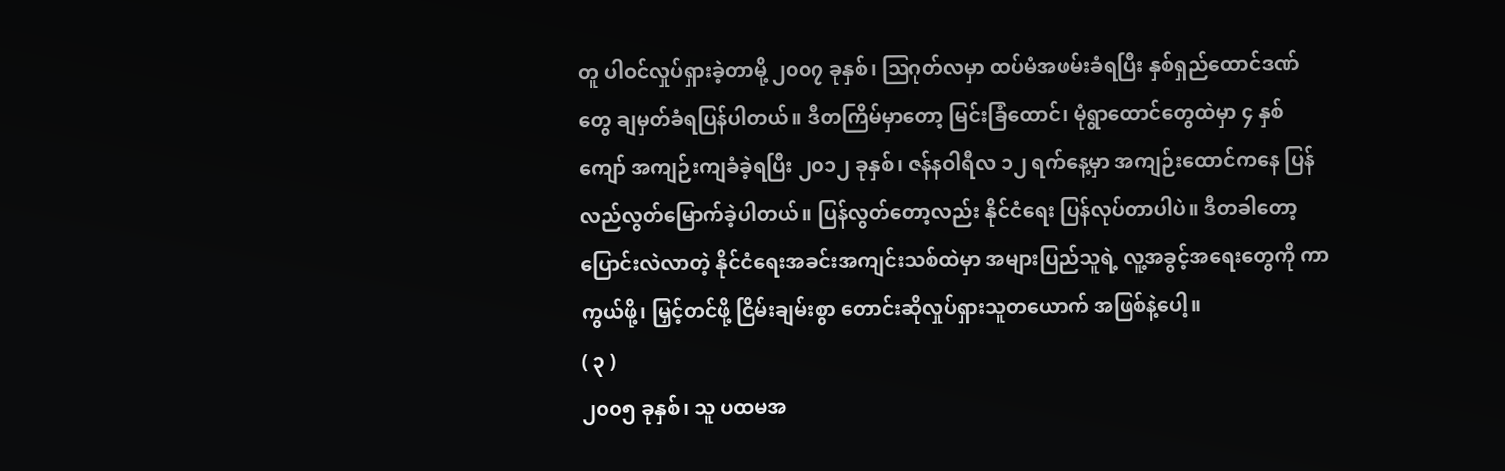တူ ပါဝင်လှုပ်ရှားခဲ့တာမို့ ၂၀၀၇ ခုနှစ်၊ ဩဂုတ်လမှာ ထပ်မံအဖမ်းခံရပြီး နှစ်ရှည်ထောင်ဒဏ်တွေ ချမှတ်ခံရပြန်ပါတယ်။ ဒီတကြိမ်မှာတော့ မြင်းခြံထောင်၊ မုံရွာထောင်တွေထဲမှာ ၄ နှစ်ကျော် အကျဉ်းကျခံခဲ့ရပြီး ၂၀၁၂ ခုနှစ်၊ ဇန်နဝါရီလ ၁၂ ရက်နေ့မှာ အကျဉ်းထောင်ကနေ ပြန်လည်လွတ်မြောက်ခဲ့ပါတယ်။ ပြန်လွတ်တော့လည်း နိုင်ငံရေး ပြန်လုပ်တာပါပဲ။ ဒီတခါတော့ ပြောင်းလဲလာတဲ့ နိုင်ငံရေးအခင်းအကျင်းသစ်ထဲမှာ အများပြည်သူရဲ့ လူ့အခွင့်အရေးတွေကို ကာကွယ်ဖို့၊ မြှင့်တင်ဖို့ ငြိမ်းချမ်းစွာ တောင်းဆိုလှုပ်ရှားသူတယောက် အဖြစ်နဲ့ပေါ့။
( ၃ )
၂၀၀၅ ခုနှစ်၊ သူ ပထမအ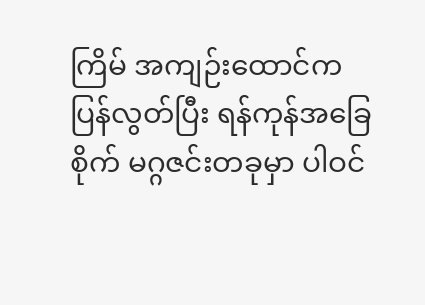ကြိမ် အကျဉ်းထောင်က ပြန်လွတ်ပြီး ရန်ကုန်အခြေစိုက် မဂ္ဂဇင်းတခုမှာ ပါဝင်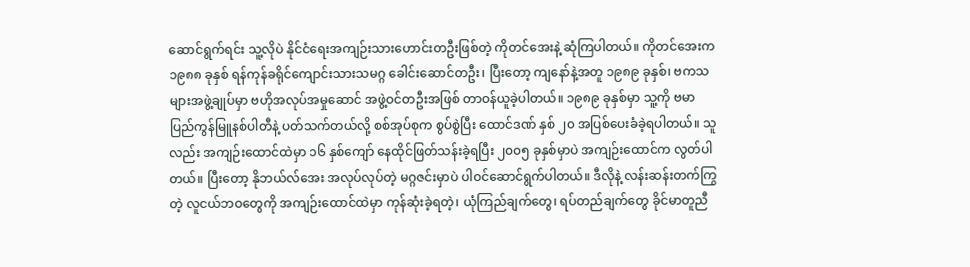ဆောင်ရွက်ရင်း သူ့လိုပဲ နိုင်ငံရေးအကျဉ်းသားဟောင်းတဦးဖြစ်တဲ့ ကိုတင်အေးနဲ့ ဆုံကြပါတယ်။ ကိုတင်အေးက ၁၉၈၈ ခုနှစ် ရန်ကုန်ခရိုင်ကျောင်းသားသမဂ္ဂ ခေါင်းဆောင်တဦး၊ ပြီးတော့ ကျနော်နဲ့အတူ ၁၉၈၉ ခုနှစ်၊ ဗကသများအဖွဲ့ချုပ်မှာ ဗဟိုအလုပ်အမှုဆောင် အဖွဲ့ဝင်တဦးအဖြစ် တာဝန်ယူခဲ့ပါတယ်။ ၁၉၈၉ ခုနှစ်မှာ သူ့ကို ဗမာပြည်ကွန်မြူနစ်ပါတီနဲ့ ပတ်သက်တယ်လို့ စစ်အုပ်စုက စွပ်စွဲပြီး ထောင်ဒဏ် နှစ် ၂၀ အပြစ်ပေးခံခဲ့ရပါတယ်။ သူလည်း အကျဉ်းထောင်ထဲမှာ ၁၆ နှစ်ကျော် နေထိုင်ဖြတ်သန်းခဲ့ရပြီး ၂၀၀၅ ခုနှစ်မှာပဲ အကျဉ်းထောင်က လွတ်ပါတယ်။ ပြီးတော့ နိုဘယ်လ်အေး အလုပ်လုပ်တဲ့ မဂ္ဂဇင်းမှာပဲ ပါဝင်ဆောင်ရွက်ပါတယ်။ ဒီလိုနဲ့ လန်းဆန်းတက်ကြွတဲ့ လူငယ်ဘဝတွေကို အကျဉ်းထောင်ထဲမှာ ကုန်ဆုံးခဲ့ရတဲ့၊ ယုံကြည်ချက်တွေ၊ ရပ်တည်ချက်တွေ ခိုင်မာတူညီ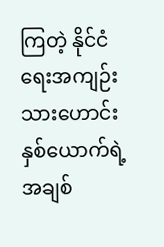ကြတဲ့ နိုင်ငံရေးအကျဉ်းသားဟောင်း နှစ်ယောက်ရဲ့ အချစ်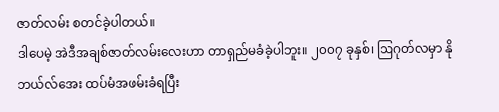ဇာတ်လမ်း စတင်ခဲ့ပါတယ်။
ဒါပေမဲ့ အဲဒီအချစ်ဇာတ်လမ်းလေးဟာ တာရှည်မခံခဲ့ပါဘူး။ ၂၀၀၇ ခုနှစ်၊ ဩဂုတ်လမှာ နိုဘယ်လ်အေး ထပ်မံအဖမ်းခံရပြီး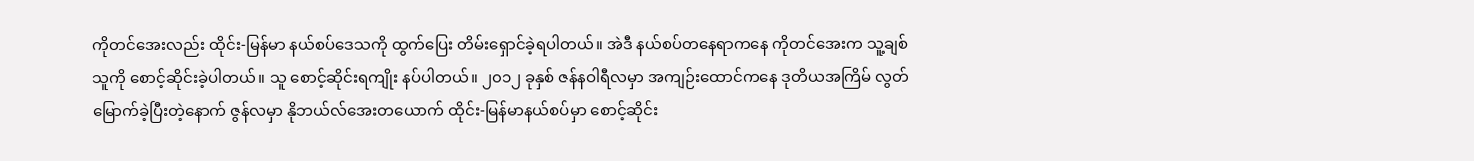ကိုတင်အေးလည်း ထိုင်း-မြန်မာ နယ်စပ်ဒေသကို ထွက်ပြေး တိမ်းရှောင်ခဲ့ရပါတယ်။ အဲဒီ နယ်စပ်တနေရာကနေ ကိုတင်အေးက သူ့ချစ်သူကို စောင့်ဆိုင်းခဲ့ပါတယ်။ သူ စောင့်ဆိုင်းရကျိုး နပ်ပါတယ်။ ၂၀၁၂ ခုနှစ် ဇန်နဝါရီလမှာ အကျဉ်းထောင်ကနေ ဒုတိယအကြိမ် လွတ်မြောက်ခဲ့ပြီးတဲ့နောက် ဇွန်လမှာ နိုဘယ်လ်အေးတယောက် ထိုင်း-မြန်မာနယ်စပ်မှာ စောင့်ဆိုင်း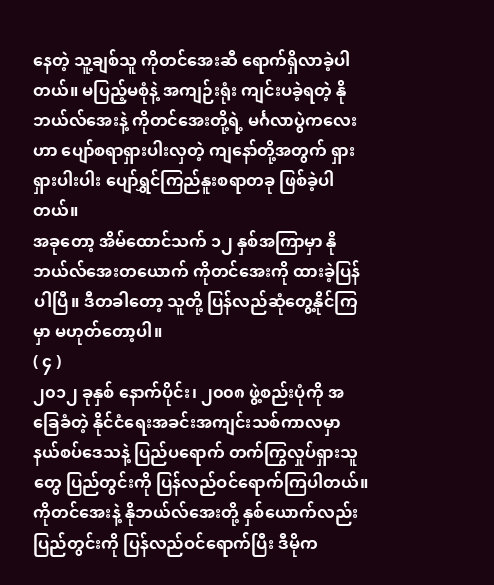နေတဲ့ သူ့ချစ်သူ ကိုတင်အေးဆီ ရောက်ရှိလာခဲ့ပါတယ်။ မပြည့်မစုံနဲ့ အကျဉ်းရုံး ကျင်းပခဲ့ရတဲ့ နိုဘယ်လ်အေးနဲ့ ကိုတင်အေးတို့ရဲ့ မင်္ဂလာပွဲကလေးဟာ ပျော်စရာရှားပါးလှတဲ့ ကျနော်တို့အတွက် ရှားရှားပါးပါး ပျော်ရွှင်ကြည်နူးစရာတခု ဖြစ်ခဲ့ပါတယ်။
အခုတော့ အိမ်ထောင်သက် ၁၂ နှစ်အကြာမှာ နိုဘယ်လ်အေးတယောက် ကိုတင်အေးကို ထားခဲ့ပြန်ပါပြီ။ ဒီတခါတော့ သူတို့ ပြန်လည်ဆုံတွေ့နိုင်ကြမှာ မဟုတ်တော့ပါ။
( ၄ )
၂၀၁၂ ခုနှစ် နောက်ပိုင်း၊ ၂၀၀၈ ဖွဲ့စည်းပုံကို အခြေခံတဲ့ နိုင်ငံရေးအခင်းအကျင်းသစ်ကာလမှာ နယ်စပ်ဒေသနဲ့ ပြည်ပရောက် တက်ကြွလှုပ်ရှားသူတွေ ပြည်တွင်းကို ပြန်လည်ဝင်ရောက်ကြပါတယ်။ ကိုတင်အေးနဲ့ နိုဘယ်လ်အေးတို့ နှစ်ယောက်လည်း ပြည်တွင်းကို ပြန်လည်ဝင်ရောက်ပြီး ဒီမိုက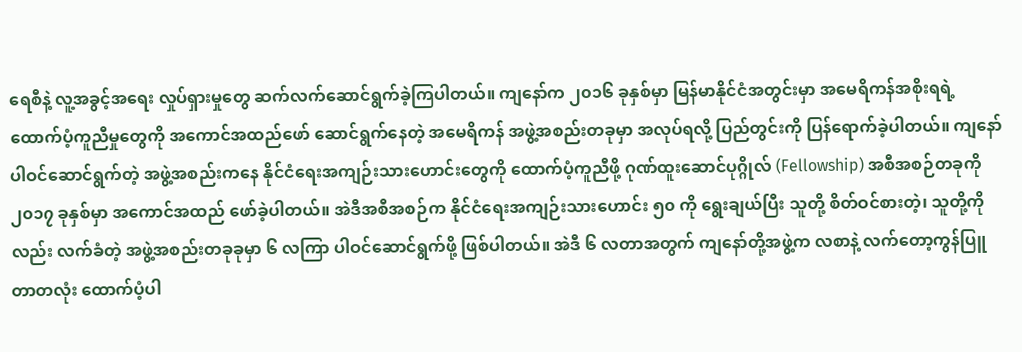ရေစီနဲ့ လူ့အခွင့်အရေး လှုပ်ရှားမှုတွေ ဆက်လက်ဆောင်ရွက်ခဲ့ကြပါတယ်။ ကျနော်က ၂၀၁၆ ခုနှစ်မှာ မြန်မာနိုင်ငံအတွင်းမှာ အမေရိကန်အစိုးရရဲ့ ထောက်ပံ့ကူညီမှုတွေကို အကောင်အထည်ဖော် ဆောင်ရွက်နေတဲ့ အမေရိကန် အဖွဲ့အစည်းတခုမှာ အလုပ်ရလို့ ပြည်တွင်းကို ပြန်ရောက်ခဲ့ပါတယ်။ ကျနော် ပါဝင်ဆောင်ရွက်တဲ့ အဖွဲ့အစည်းကနေ နိုင်ငံရေးအကျဉ်းသားဟောင်းတွေကို ထောက်ပံ့ကူညီဖို့ ဂုဏ်ထူးဆောင်ပုဂ္ဂိုလ် (Fellowship) အစီအစဉ်တခုကို ၂၀၁၇ ခုနှစ်မှာ အကောင်အထည် ဖော်ခဲ့ပါတယ်။ အဲဒီအစီအစဉ်က နိုင်ငံရေးအကျဉ်းသားဟောင်း ၅၀ ကို ရွေးချယ်ပြီး သူတို့ စိတ်ဝင်စားတဲ့၊ သူတို့ကိုလည်း လက်ခံတဲ့ အဖွဲ့အစည်းတခုခုမှာ ၆ လကြာ ပါဝင်ဆောင်ရွက်ဖို့ ဖြစ်ပါတယ်။ အဲဒီ ၆ လတာအတွက် ကျနော်တို့အဖွဲ့က လစာနဲ့ လက်တော့ကွန်ပြူတာတလုံး ထောက်ပံ့ပါ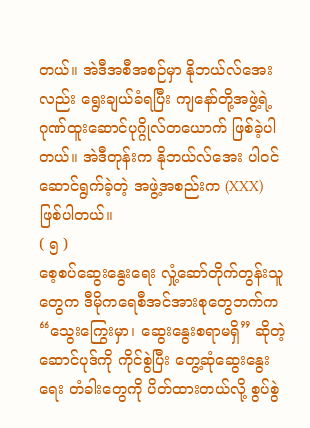တယ်။ အဲဒီအစီအစဉ်မှာ နိုဘယ်လ်အေးလည်း ရွေးချယ်ခံရပြီး ကျနော်တို့အဖွဲ့ရဲ့ ဂုဏ်ထူးဆောင်ပုဂ္ဂိုလ်တယောက် ဖြစ်ခဲ့ပါတယ်။ အဲဒီတုန်းက နိုဘယ်လ်အေး ပါဝင်ဆောင်ရွက်ခဲ့တဲ့ အဖွဲ့အစည်းက (XXX) ဖြစ်ပါတယ်။
( ၅ )
စေ့စပ်ဆွေးနွေးရေး လှုံ့ဆော်တိုက်တွန်းသူတွေက ဒီမိုကရေစီအင်အားစုတွေဘက်က “သွေးကြွေးမှာ၊ ဆွေးနွေးစရာမရှိ” ဆိုတဲ့ ဆောင်ပုဒ်ကို ကိုင်စွဲပြီး တွေ့ဆုံဆွေးနွေးရေး တံခါးတွေကို ပိတ်ထားတယ်လို့ စွပ်စွဲ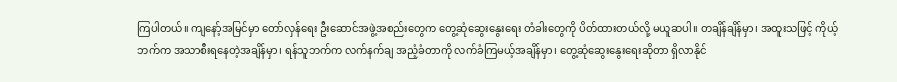ကြပါတယ်။ ကျနော့်အမြင်မှာ တော်လှန်ရေး ဦးဆောင်အဖွဲ့အစည်းတွေက တွေ့ဆုံဆွေးနွေးရေး တံခါးတွေကို ပိတ်ထားတယ်လို့ မယူဆပါ။ တချိန်ချိန်မှာ၊ အထူးသဖြင့် ကိုယ့်ဘက်က အသာစီးရနေတဲ့အချိန်မှာ၊ ရန်သူဘက်က လက်နက်ချ အညံ့ခံတာကို လက်ခံကြမယ့်အချိန်မှာ၊ တွေ့ဆုံဆွေးနွေးရေးဆိုတာ ရှိလာနိုင်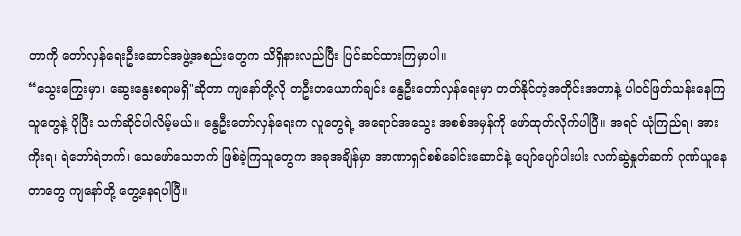တာကို တော်လှန်ရေးဦးဆောင်အဖွဲ့အစည်းတွေက သိရှိနားလည်ပြီး ပြင်ဆင်ထားကြမှာပါ။
“သွေးကြွေးမှာ၊ ဆွေးနွေးစရာမရှိ"ဆိုတာ ကျနော်တို့လို တဦးတယောက်ချင်း နွေဦးတော်လှန်ရေးမှာ တတ်နိုင်တဲ့အတိုင်းအတာနဲ့ ပါဝင်ဖြတ်သန်းနေကြသူတွေနဲ့ ပိုပြီး သက်ဆိုင်ပါလိမ့်မယ်။ နွေဦးတော်လှန်ရေးက လူတွေရဲ့ အရောင်အသွေး အစစ်အမှန်ကို ဖော်ထုတ်လိုက်ပါပြီ။ အရင် ယုံကြည်ရ၊ အားကိုးရ၊ ရဲဘော်ရဲဘက်၊ သေဖော်သေဘက် ဖြစ်ခဲ့ကြသူတွေက အခုအချိန်မှာ အာဏာရှင်စစ်ခေါင်းဆောင်နဲ့ ပျော်ပျော်ပါးပါး လက်ဆွဲနှုတ်ဆက် ဂုဏ်ယူနေတာတွေ ကျနော်တို့ တွေ့နေရပါပြီ။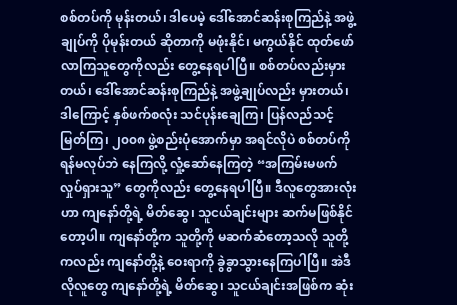စစ်တပ်ကို မုန်းတယ်၊ ဒါပေမဲ့ ဒေါ်အောင်ဆန်းစုကြည်နဲ့ အဖွဲ့ချုပ်ကို ပိုမုန်းတယ် ဆိုတာကို မဖုံးနိုင်၊ မကွယ်နိုင် ထုတ်ဖော်လာကြသူတွေကိုလည်း တွေ့နေရပါပြီ။ စစ်တပ်လည်းမှားတယ်၊ ဒေါ်အောင်ဆန်းစုကြည်နဲ့ အဖွဲ့ချုပ်လည်း မှားတယ်၊ ဒါကြောင့် နှစ်ဖက်စလုံး သင်ပုန်းချေကြ၊ ပြန်လည်သင့်မြတ်ကြ၊ ၂၀၀၈ ဖွဲ့စည်းပုံအောက်မှာ အရင်လိုပဲ စစ်တပ်ကို ရန်မလုပ်ဘဲ နေကြလို့ လှုံ့ဆော်နေကြတဲ့ “အကြမ်းမဖက်လှုပ်ရှားသူ” တွေကိုလည်း တွေ့နေရပါပြီ။ ဒီလူတွေအားလုံးဟာ ကျနော်တို့ရဲ့ မိတ်ဆွေ၊ သူငယ်ချင်းများ ဆက်မဖြစ်နိုင်တော့ပါ။ ကျနော်တို့က သူတို့ကို မဆက်ဆံတော့သလို သူတို့ကလည်း ကျနော်တို့နဲ့ ဝေးရာကို ခွဲခွာသွားနေကြပါပြီ။ အဲဒီလိုလူတွေ ကျနော်တို့ရဲ့ မိတ်ဆွေ၊ သူငယ်ချင်းအဖြစ်က ဆုံး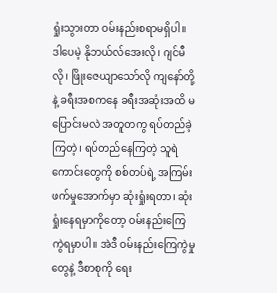ရှုံးသွားတာ ဝမ်းနည်းစရာမရှိပါ။ ဒါပေမဲ့ နိုဘယ်လ်အေးလို၊ ဂျင်မီလို၊ ဖြိုးဇေယျာသော်လို ကျနော်တို့နဲ့ ခရီးအစကနေ ခရီးအဆုံးအထိ မပြောင်းမလဲ အတူတကွ ရပ်တည်ခဲ့ကြတဲ့၊ ရပ်တည်နေကြတဲ့ သူရဲကောင်းတွေကို စစ်တပ်ရဲ့ အကြမ်းဖက်မှုအောက်မှာ ဆုံးရှုံးရတာ၊ ဆုံးရှုံးနေရမှာကိုတော့ ဝမ်းနည်းကြေကွဲရမှာပါ။ အဲဒီ ဝမ်းနည်းကြေကွဲမှုတွေနဲ့ ဒီစာစုကို ရေး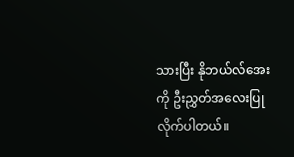သားပြီး နိုဘယ်လ်အေးကို ဦးညွှတ်အလေးပြုလိုက်ပါတယ်။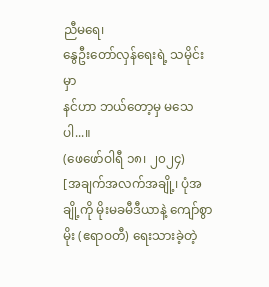ညီမရေ၊
နွေဦးတော်လှန်ရေးရဲ့ သမိုင်းမှာ
နင်ဟာ ဘယ်တော့မှ မသေပါ...။
(ဖေဖော်ဝါရီ ၁၈၊ ၂၀၂၄)
[အချက်အလက်အချို့၊ ပုံအချို့ကို မိုးမခမီဒီယာနဲ့ ကျော်စွာမိုး (ဧရာဝတီ) ရေးသားခဲ့တဲ့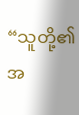“သူတို့၏ အ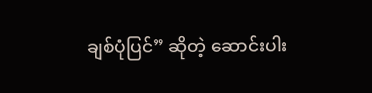ချစ်ပုံပြင်” ဆိုတဲ့ ဆောင်းပါး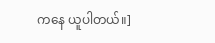ကနေ ယူပါတယ်။]